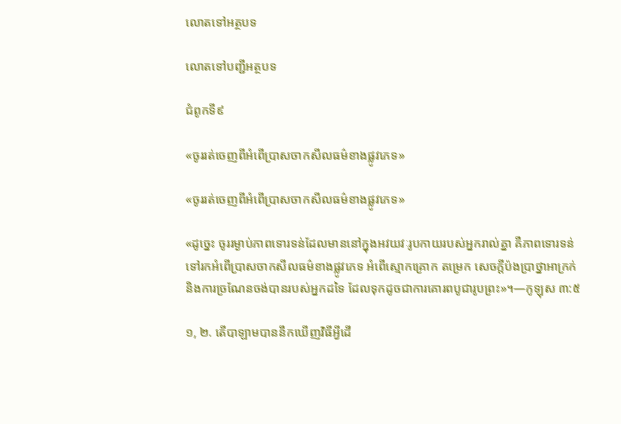លោតទៅអត្ថបទ

លោតទៅបញ្ជីអត្ថបទ

ជំពូកទី៩

«ចូររត់ចេញពីអំពើប្រាសចាកសីលធម៌ខាងផ្លូវភេទ»

«ចូររត់ចេញពីអំពើប្រាសចាកសីលធម៌ខាងផ្លូវភេទ»

«ដូច្នេះ ចូររម្ងាប់ភាពទោរទន់ដែលមាននៅក្នុងអវយវៈរូបកាយរបស់អ្នករាល់គ្នា គឺភាពទោរទន់ទៅរកអំពើប្រាសចាកសីលធម៌ខាងផ្លូវភេទ អំពើស្មោកគ្រោក តម្រេក សេចក្ដីប៉ងប្រាថ្នាអាក្រក់ និងការច្រណែនចង់បានរបស់អ្នកដទៃ ដែលទុកដូចជាការគោរពបូជារូបព្រះ»។—កូឡុស ៣:៥

១, ២. តើបាឡាមបាននឹកឃើញវិធីអ្វីដើ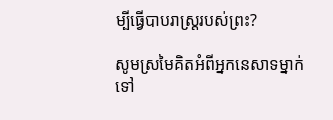ម្បីធ្វើបាបរាស្ដ្ររបស់ព្រះ?

សូមស្រមៃគិតអំពីអ្នកនេសាទម្នាក់ទៅ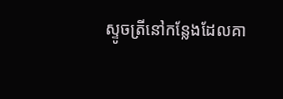ស្ទូចត្រីនៅកន្លែងដែលគា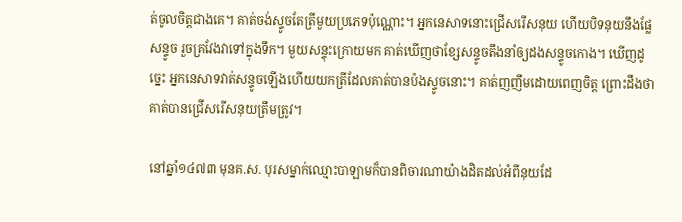ត់ចូលចិត្ដជាងគេ។ គាត់ចង់ស្ទូចតែត្រីមួយប្រភេទប៉ុណ្ណោះ។ អ្នកនេសាទនោះជ្រើសរើសនុយ ហើយបិទនុយនឹងផ្លែសន្ទូច រួចគ្រវែងវាទៅក្នុងទឹក។ មួយសន្ទុះក្រោយមក គាត់ឃើញថាខ្សែសន្ទូចតឹងនាំឲ្យដងសន្ទូចកោង។ ឃើញដូច្នេះ អ្នកនេសាទវាត់សន្ទូចឡើងហើយយកត្រីដែលគាត់បានប៉ងស្ទូចនោះ។ គាត់ញញឹមដោយពេញចិត្ដ ព្រោះដឹងថាគាត់បានជ្រើសរើសនុយត្រឹមត្រូវ។

នៅឆ្នាំ១៤៧៣ មុនគ.ស. បុរសម្នាក់ឈ្មោះបាឡាមក៏បានពិចារណាយ៉ាងដិតដល់អំពីនុយដែ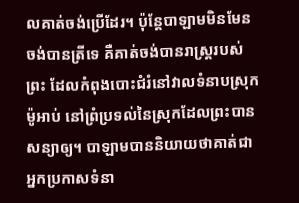លគាត់ចង់ប្រើដែរ។ ប៉ុន្ដែបាឡាមមិនមែនចង់បានត្រីទេ គឺគាត់ចង់បានរាស្ដ្ររបស់ព្រះ ដែលកំពុងបោះជំរំនៅវាលទំនាបស្រុកម៉ូអាប់ នៅព្រំប្រទល់នៃស្រុកដែលព្រះបានសន្យាឲ្យ។ បាឡាមបាននិយាយថាគាត់ជាអ្នកប្រកាសទំនា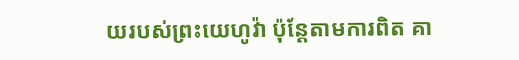យរបស់ព្រះយេហូវ៉ា ប៉ុន្ដែតាមការពិត គា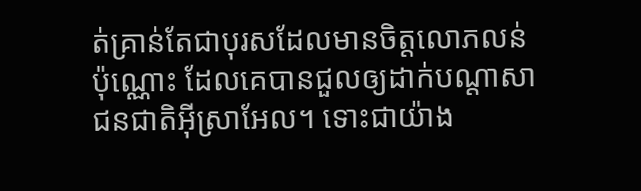ត់គ្រាន់តែជាបុរសដែលមានចិត្ដលោភលន់ប៉ុណ្ណោះ ដែលគេបានជួលឲ្យដាក់បណ្ដាសាជនជាតិអ៊ីស្រាអែល។ ទោះជាយ៉ាង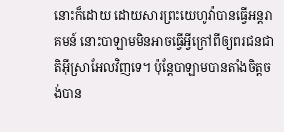នោះក៏ដោយ ដោយសារព្រះយេហូវ៉ាបានធ្វើអន្ដរាគមន៍ នោះបាឡាមមិនអាចធ្វើអ្វីក្រៅពីឲ្យពរជនជាតិអ៊ីស្រាអែលវិញទេ។ ប៉ុន្ដែបាឡាមបានតាំងចិត្ដចង់បាន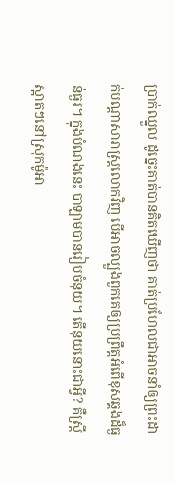ប្រាក់ឈ្នួល ដូច្នេះគាត់បានគិតឃើញថា គាត់ប្រហែលជាអាចនាំឲ្យព្រះដាក់បណ្ដាសារាស្ដ្រលោកវិញ បើអាចល្បួងពួកគេឲ្យប្រព្រឹត្ដអំពើខុសឆ្គងដ៏ធ្ងន់ធ្ងរ។ ក្នុងបំណងនេះ បាឡាមបានរៀបចំនុយ។ តើនុយនោះជាអ្វី? គឺស្ដ្រីស្អាតៗនៅស្រុកម៉ូអា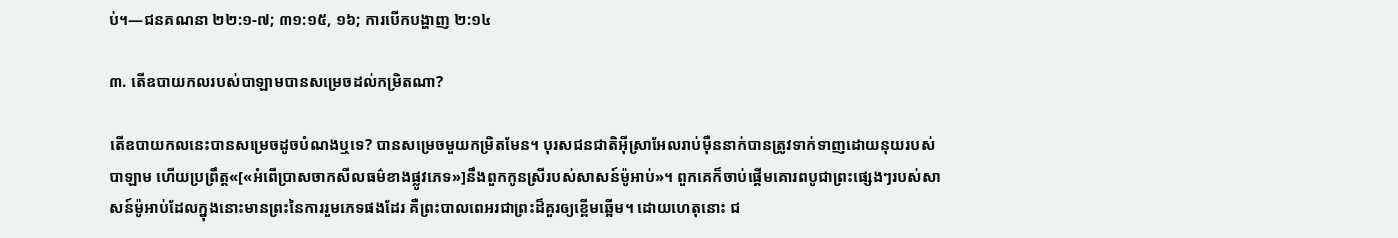ប់។—ជនគណនា ២២:១-៧; ៣១:១៥, ១៦; ការបើកបង្ហាញ ២:១៤

៣. តើឧបាយកលរបស់បាឡាមបានសម្រេចដល់កម្រិតណា?

តើឧបាយកលនេះបានសម្រេចដូចបំណងឬទេ? បានសម្រេចមួយកម្រិតមែន។ បុរសជនជាតិអ៊ីស្រាអែលរាប់ម៉ឺននាក់បានត្រូវទាក់ទាញដោយនុយរបស់បាឡាម ហើយប្រព្រឹត្ដ«[«អំពើប្រាសចាកសីលធម៌ខាងផ្លូវភេទ»]នឹងពួកកូនស្រីរបស់សាសន៍ម៉ូអាប់»។ ពួកគេក៏ចាប់ផ្ដើមគោរពបូជាព្រះផ្សេងៗរបស់សាសន៍ម៉ូអាប់ដែលក្នុងនោះមានព្រះនៃការរួមភេទផងដែរ គឺព្រះបាលពេអរជាព្រះដ៏គួរឲ្យខ្ពើមឆ្អើម។ ដោយហេតុនោះ ជ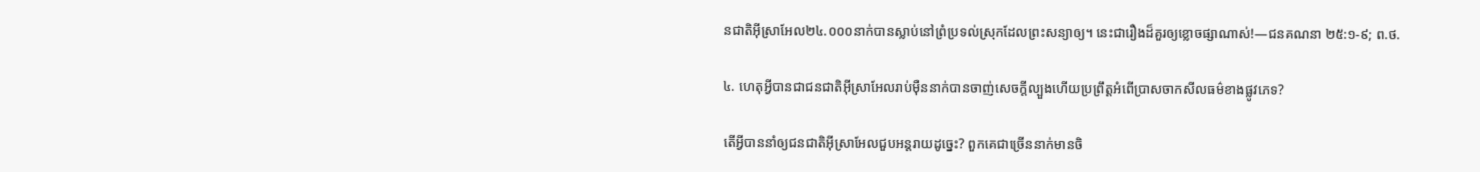នជាតិអ៊ីស្រាអែល២៤.០០០នាក់បានស្លាប់នៅព្រំប្រទល់ស្រុកដែលព្រះសន្យាឲ្យ។ នេះជារឿងដ៏គួរឲ្យខ្លោចផ្សាណាស់!—ជនគណនា ២៥:១-៩; ព.ថ.

៤. ហេតុអ្វីបានជាជនជាតិអ៊ីស្រាអែលរាប់ម៉ឺននាក់បានចាញ់សេចក្ដីល្បួងហើយប្រព្រឹត្ដអំពើប្រាសចាកសីលធម៌ខាងផ្លូវភេទ?

តើអ្វីបាននាំឲ្យជនជាតិអ៊ីស្រាអែលជួបអន្ដរាយដូច្នេះ? ពួកគេជាច្រើននាក់មានចិ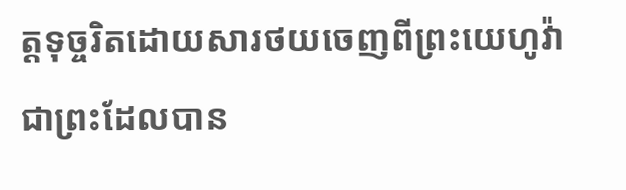ត្ដទុច្ចរិតដោយសារថយចេញពីព្រះយេហូវ៉ា ជាព្រះដែលបាន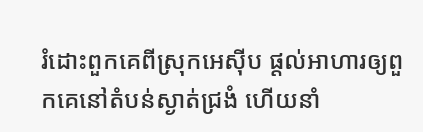រំដោះពួកគេពីស្រុកអេស៊ីប ផ្ដល់អាហារឲ្យពួកគេនៅតំបន់ស្ងាត់ជ្រងំ ហើយនាំ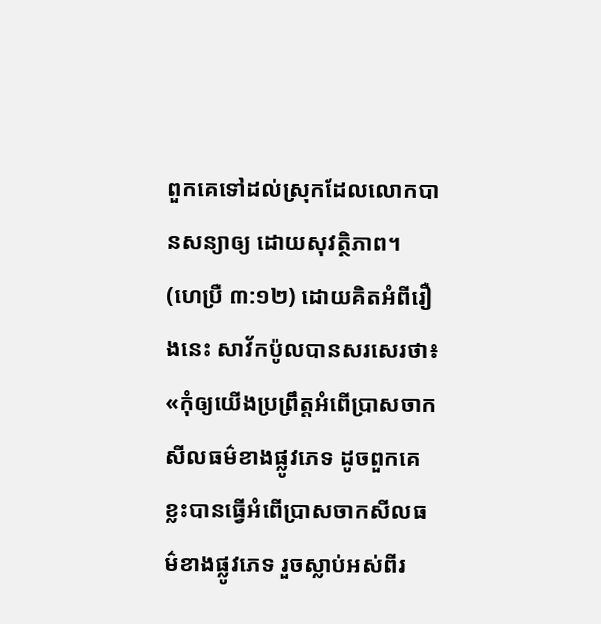ពួកគេទៅដល់ស្រុកដែលលោកបានសន្យាឲ្យ ដោយសុវត្ថិភាព។ (ហេប្រឺ ៣:១២) ដោយគិតអំពីរឿងនេះ សាវ័កប៉ូលបានសរសេរថា៖ «កុំឲ្យយើងប្រព្រឹត្ដអំពើប្រាសចាកសីលធម៌ខាងផ្លូវភេទ ដូចពួកគេខ្លះបានធ្វើអំពើប្រាសចាកសីលធម៌ខាងផ្លូវភេទ រួចស្លាប់អស់ពីរ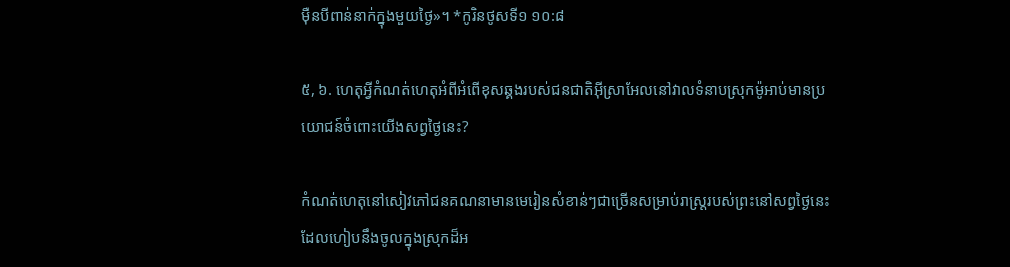ម៉ឺនបីពាន់នាក់ក្នុងមួយថ្ងៃ»។ *កូរិនថូសទី១ ១០:៨

៥, ៦. ហេតុអ្វីកំណត់ហេតុអំពីអំពើខុសឆ្គងរបស់ជនជាតិអ៊ីស្រាអែលនៅវាលទំនាបស្រុកម៉ូអាប់មានប្រយោជន៍ចំពោះយើងសព្វថ្ងៃនេះ?

កំណត់ហេតុនៅសៀវភៅជនគណនាមានមេរៀនសំខាន់ៗជាច្រើនសម្រាប់រាស្ដ្ររបស់ព្រះនៅសព្វថ្ងៃនេះ ដែលហៀបនឹងចូលក្នុងស្រុកដ៏អ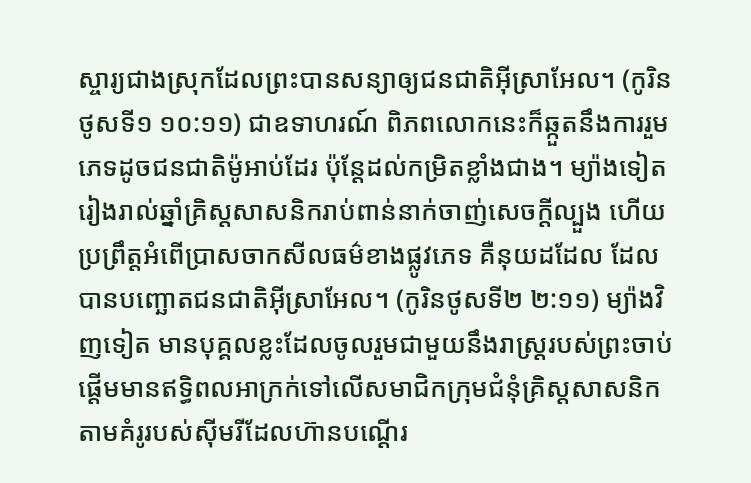ស្ចារ្យជាងស្រុកដែលព្រះបានសន្យាឲ្យជនជាតិអ៊ីស្រាអែល។ (កូរិនថូសទី១ ១០:១១) ជាឧទាហរណ៍ ពិភពលោកនេះក៏ឆ្កួតនឹងការរួមភេទដូចជនជាតិម៉ូអាប់ដែរ ប៉ុន្ដែដល់កម្រិតខ្លាំងជាង។ ម្យ៉ាងទៀត រៀងរាល់ឆ្នាំគ្រិស្ដសាសនិករាប់ពាន់នាក់ចាញ់សេចក្ដីល្បួង ហើយប្រព្រឹត្ដអំពើប្រាសចាកសីលធម៌ខាងផ្លូវភេទ គឺនុយដដែល ដែលបានបញ្ឆោតជនជាតិអ៊ីស្រាអែល។ (កូរិនថូសទី២ ២:១១) ម្យ៉ាងវិញទៀត មានបុគ្គលខ្លះដែលចូលរួមជាមួយនឹងរាស្ដ្ររបស់ព្រះចាប់ផ្ដើមមានឥទ្ធិពលអាក្រក់ទៅលើសមាជិកក្រុមជំនុំគ្រិស្ដសាសនិក តាមគំរូរបស់ស៊ីមរីដែលហ៊ានបណ្ដើរ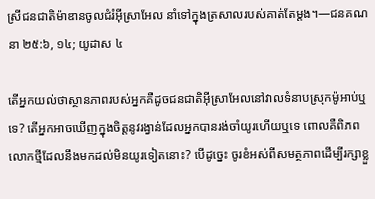ស្រីជនជាតិម៉ាឌានចូលជំរំអ៊ីស្រាអែល នាំទៅក្នុងត្រសាលរបស់គាត់តែម្ដង។—ជនគណនា ២៥:៦, ១៤; យូដាស ៤

តើអ្នកយល់ថាស្ថានភាពរបស់អ្នកគឺដូចជនជាតិអ៊ីស្រាអែលនៅវាលទំនាបស្រុកម៉ូអាប់ឬទេ? តើអ្នកអាចឃើញក្នុងចិត្ដនូវរង្វាន់ដែលអ្នកបានរង់ចាំយូរហើយឬទេ ពោលគឺពិភពលោកថ្មីដែលនឹងមកដល់មិនយូរទៀតនោះ? បើដូច្នេះ ចូរខំអស់ពីសមត្ថភាពដើម្បីរក្សាខ្លួ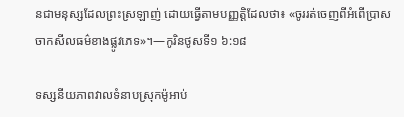នជាមនុស្សដែលព្រះស្រឡាញ់ ដោយធ្វើតាមបញ្ញត្ដិដែលថា៖ «ចូររត់ចេញពីអំពើប្រាសចាកសីលធម៌ខាងផ្លូវភេទ»។—កូរិនថូសទី១ ៦:១៨

ទស្សនីយភាពវាលទំនាបស្រុកម៉ូអាប់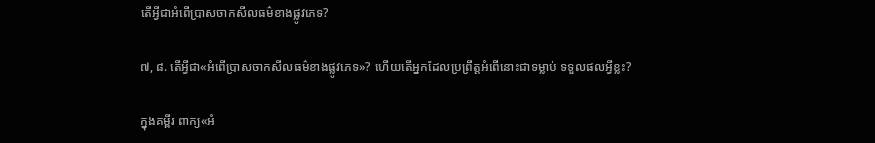តើអ្វីជាអំពើប្រាសចាកសីលធម៌ខាងផ្លូវភេទ?

៧, ៨. តើអ្វីជា«អំពើប្រាសចាកសីលធម៌ខាងផ្លូវភេទ»? ហើយតើអ្នកដែលប្រព្រឹត្ដអំពើនោះជាទម្លាប់ ទទួលផលអ្វីខ្លះ?

ក្នុងគម្ពីរ ពាក្យ«អំ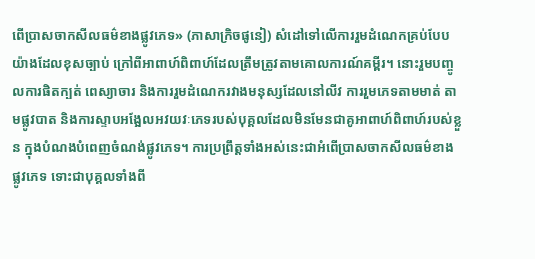ពើប្រាសចាកសីលធម៌ខាងផ្លូវភេទ» (ភាសាក្រិចផូនៀ) សំដៅទៅលើការរួមដំណេកគ្រប់បែបយ៉ាងដែលខុសច្បាប់ ក្រៅពីអាពាហ៍ពិពាហ៍ដែលត្រឹមត្រូវតាមគោលការណ៍គម្ពីរ។ នោះរួមបញ្ចូលការផិតក្បត់ ពេស្យាចារ និងការរួមដំណេករវាងមនុស្សដែលនៅលីវ ការរួមភេទតាមមាត់ តាមផ្លូវបាត និងការស្ទាបអង្អែលអវយវៈភេទរបស់បុគ្គលដែលមិនមែនជាគូអាពាហ៍ពិពាហ៍របស់ខ្លួន ក្នុងបំណងបំពេញចំណង់ផ្លូវភេទ។ ការប្រព្រឹត្ដទាំងអស់នេះជាអំពើប្រាសចាកសីលធម៌ខាងផ្លូវភេទ ទោះជាបុគ្គលទាំងពី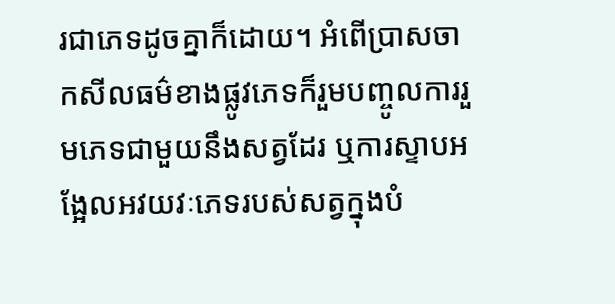រជាភេទដូចគ្នាក៏ដោយ។ អំពើប្រាសចាកសីលធម៌ខាងផ្លូវភេទក៏រួមបញ្ចូលការរួមភេទជាមួយនឹងសត្វដែរ ឬការស្ទាបអង្អែលអវយវៈភេទរបស់សត្វក្នុងបំ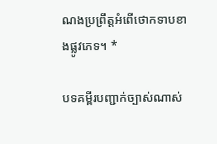ណងប្រព្រឹត្ដអំពើថោកទាបខាងផ្លូវភេទ។ *

បទគម្ពីរបញ្ជាក់ច្បាស់ណាស់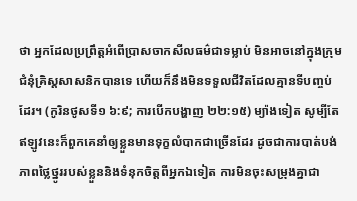ថា អ្នកដែលប្រព្រឹត្ដអំពើប្រាសចាកសីលធម៌ជាទម្លាប់ មិនអាចនៅក្នុងក្រុមជំនុំគ្រិស្ដសាសនិកបានទេ ហើយក៏នឹងមិនទទួលជីវិតដែលគ្មានទីបញ្ចប់ដែរ។ (កូរិនថូសទី១ ៦:៩; ការបើកបង្ហាញ ២២:១៥) ម្យ៉ាងទៀត សូម្បីតែឥឡូវនេះក៏ពួកគេនាំឲ្យខ្លួនមានទុក្ខលំបាកជាច្រើនដែរ ដូចជាការបាត់បង់ភាពថ្លៃថ្នូររបស់ខ្លួននិងទំនុកចិត្ដពីអ្នកឯទៀត ការមិនចុះសម្រុងគ្នាជា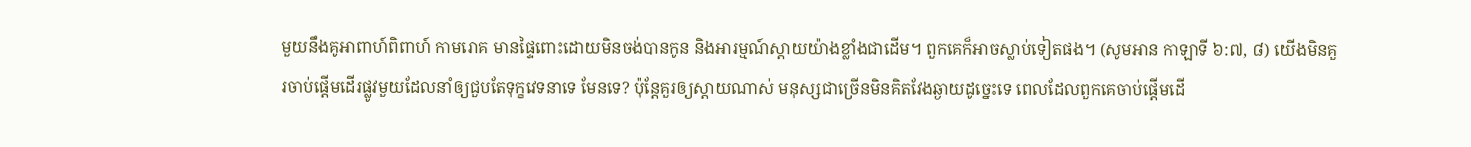មួយនឹងគូអាពាហ៍ពិពាហ៍ កាមរោគ មានផ្ទៃពោះដោយមិនចង់បានកូន និងអារម្មណ៍ស្តាយយ៉ាងខ្លាំងជាដើម។ ពួកគេក៏អាចស្លាប់ទៀតផង។ (សូមអាន កាឡាទី ៦:៧, ៨) យើងមិនគួរចាប់ផ្ដើមដើរផ្លូវមួយដែលនាំឲ្យជួបតែទុក្ខវេទនាទេ មែនទេ? ប៉ុន្ដែគួរឲ្យស្តាយណាស់ មនុស្សជាច្រើនមិនគិតវែងឆ្ងាយដូច្នេះទេ ពេលដែលពួកគេចាប់ផ្ដើមដើ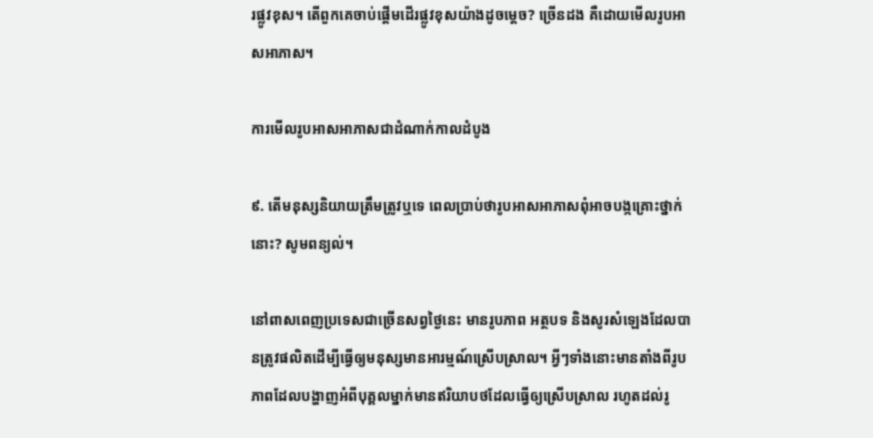រផ្លូវខុស។ តើពួកគេចាប់ផ្ដើមដើរផ្លូវខុសយ៉ាងដូចម្ដេច? ច្រើនដង គឺដោយមើលរូបអាសអាភាស។

ការមើលរូបអាសអាភាសជាដំណាក់កាលដំបូង

៩. តើមនុស្សនិយាយត្រឹមត្រូវឬទេ ពេលប្រាប់ថារូបអាសអាភាសពុំអាចបង្កគ្រោះថ្នាក់នោះ? សូមពន្យល់។

នៅពាសពេញប្រទេសជាច្រើនសព្វថ្ងៃនេះ មានរូបភាព អត្ថបទ និងសូរសំឡេងដែលបានត្រូវផលិតដើម្បីធ្វើឲ្យមនុស្សមានអារម្មណ៍ស្រើបស្រាល។ អ្វីៗទាំងនោះមានតាំងពីរូបភាពដែលបង្ហាញអំពីបុគ្គលម្នាក់មានឥរិយាបថដែលធ្វើឲ្យស្រើបស្រាល រហូតដល់រូ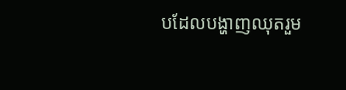បដែលបង្ហាញឈុតរួម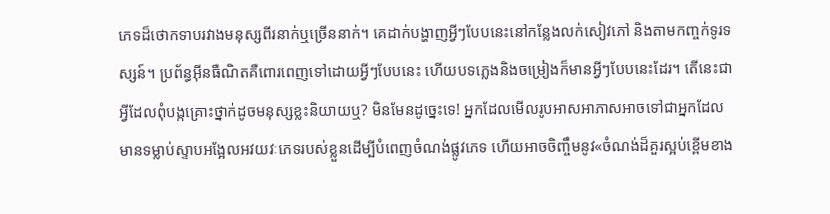ភេទដ៏ថោកទាបរវាងមនុស្សពីរនាក់ឬច្រើននាក់។ គេដាក់បង្ហាញអ្វីៗបែបនេះនៅកន្លែងលក់សៀវភៅ និងតាមកញ្ចក់ទូរទស្សន៍។ ប្រព័ន្ធអ៊ីនធឺណិតគឺពោរពេញទៅដោយអ្វីៗបែបនេះ ហើយបទភ្លេងនិងចម្រៀងក៏មានអ្វីៗបែបនេះដែរ។ តើនេះជាអ្វីដែលពុំបង្កគ្រោះថ្នាក់ដូចមនុស្សខ្លះនិយាយឬ? មិនមែនដូច្នេះទេ! អ្នកដែលមើលរូបអាសអាភាសអាចទៅជាអ្នកដែលមានទម្លាប់ស្ទាបអង្អែលអវយវៈភេទរបស់ខ្លួនដើម្បីបំពេញចំណង់ផ្លូវភេទ ហើយអាចចិញ្ចឹមនូវ«ចំណង់ដ៏គួរស្អប់ខ្ពើមខាង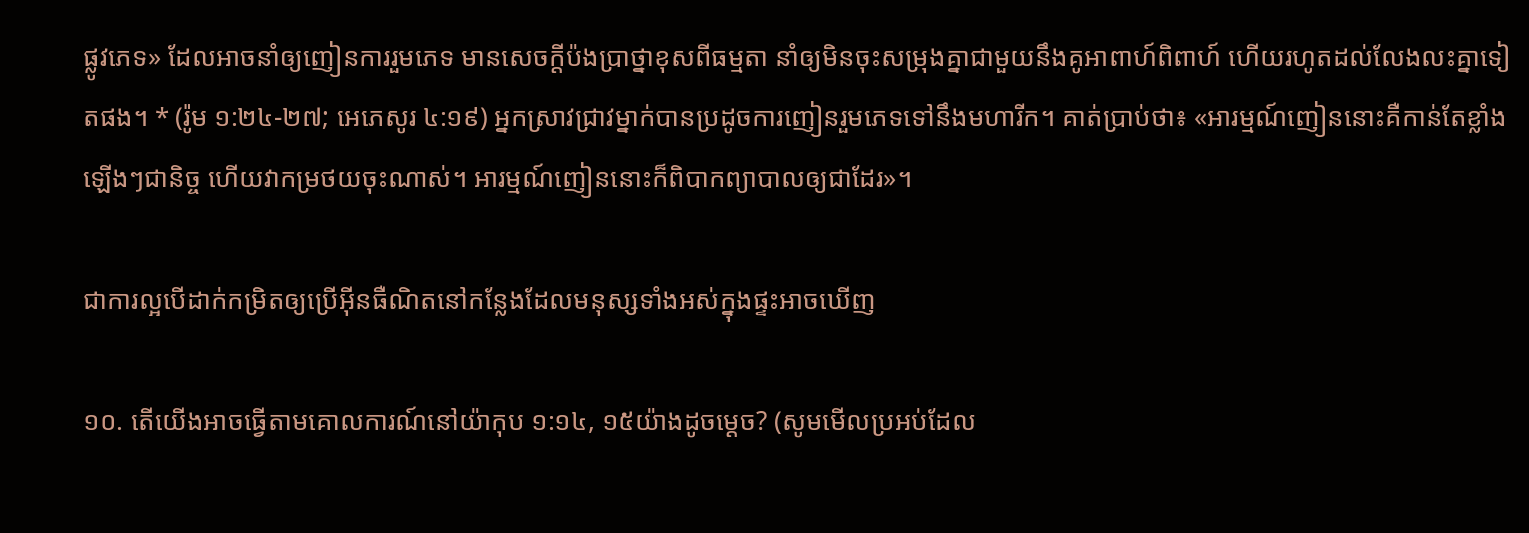ផ្លូវភេទ» ដែលអាចនាំឲ្យញៀនការរួមភេទ មានសេចក្ដីប៉ងប្រាថ្នាខុសពីធម្មតា នាំឲ្យមិនចុះសម្រុងគ្នាជាមួយនឹងគូអាពាហ៍ពិពាហ៍ ហើយរហូតដល់លែងលះគ្នាទៀតផង។ * (រ៉ូម ១:២៤-២៧; អេភេសូរ ៤:១៩) អ្នកស្រាវជ្រាវម្នាក់បានប្រដូចការញៀនរួមភេទទៅនឹងមហារីក។ គាត់ប្រាប់ថា៖ «អារម្មណ៍ញៀននោះគឺកាន់តែខ្លាំងឡើងៗជានិច្ច ហើយវាកម្រថយចុះណាស់។ អារម្មណ៍ញៀននោះក៏ពិបាកព្យាបាលឲ្យជាដែរ»។

ជាការល្អបើដាក់កម្រិតឲ្យប្រើអ៊ីនធឺណិតនៅកន្លែងដែលមនុស្សទាំងអស់ក្នុងផ្ទះអាចឃើញ

១០. តើយើងអាចធ្វើតាមគោលការណ៍នៅយ៉ាកុប ១:១៤, ១៥យ៉ាងដូចម្ដេច? (សូមមើលប្រអប់ដែល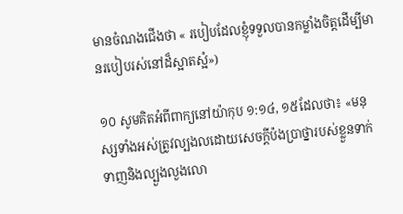មានចំណងជើងថា « របៀបដែលខ្ញុំទទួលបានកម្លាំងចិត្ដដើម្បីមានរបៀបរស់នៅដ៏ស្អាតស្អំ»)

១០ សូមគិតអំពីពាក្យនៅយ៉ាកុប ១:១៤, ១៥ដែលថា៖ «មនុស្សទាំងអស់ត្រូវល្បងលដោយសេចក្ដីប៉ងប្រាថ្នារបស់ខ្លួនទាក់ទាញនិងល្បួងលួងលោ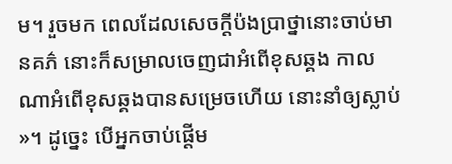ម។ រួចមក ពេលដែលសេចក្ដីប៉ងប្រាថ្នានោះចាប់មានគភ៌ នោះក៏សម្រាលចេញជាអំពើខុសឆ្គង កាលណាអំពើខុសឆ្គងបានសម្រេចហើយ នោះនាំឲ្យស្លាប់»។ ដូច្នេះ បើអ្នកចាប់ផ្ដើម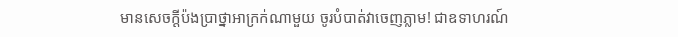មានសេចក្ដីប៉ងប្រាថ្នាអាក្រក់ណាមួយ ចូរបំបាត់វាចេញភ្លាម! ជាឧទាហរណ៍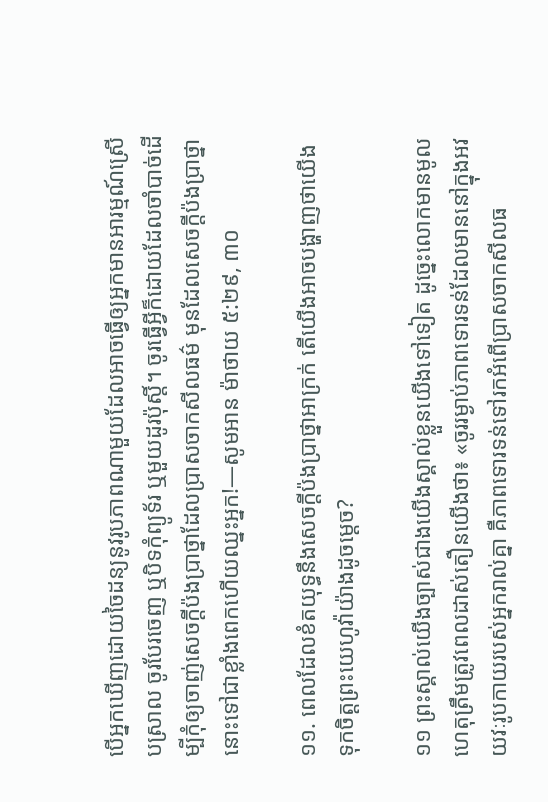បើអ្នកឃើញដោយចៃដន្យនូវរូបភាពណាមួយដែលអាចធ្វើឲ្យអ្នកមានអារម្មណ៍ស្រើបស្រាល ចូរបែរចេញ ឬបិទកុំព្យូទ័រ ឬមួយដូរប៉ុស្តិ៍។ ចូរធ្វើអ្វីក៏ដោយដែលចាំបាច់ដើម្បីកុំឲ្យចាញ់សេចក្ដីប៉ងប្រាថ្នាដែលប្រាសចាកសីលធម៌ មុនដែលសេចក្ដីប៉ងប្រាថ្នានោះទៅជាខ្លាំងពេកហើយឈ្នះអ្នក!—សូមអាន ម៉ាថាយ ៥:២៩, ៣០

១១. ពេលដែលខំតយុទ្ធនឹងសេចក្ដីប៉ងប្រាថ្នាអាក្រក់ តើយើងអាចបង្ហាញថាយើងទុកចិត្ដព្រះយេហូវ៉ាយ៉ាងដូចម្ដេច?

១១ ព្រះស្គាល់យើងច្បាស់ជាងយើងស្គាល់ខ្លួនយើងទៅទៀត ដូច្នេះលោកមានមូលហេតុត្រឹមត្រូវពេលដាស់តឿនយើងថា៖ «ចូររម្ងាប់ភាពទោរទន់ដែលមាននៅក្នុងអវយវៈរូបកាយរបស់អ្នករាល់គ្នា គឺភាពទោរទន់ទៅរកអំពើប្រាសចាកសីលធ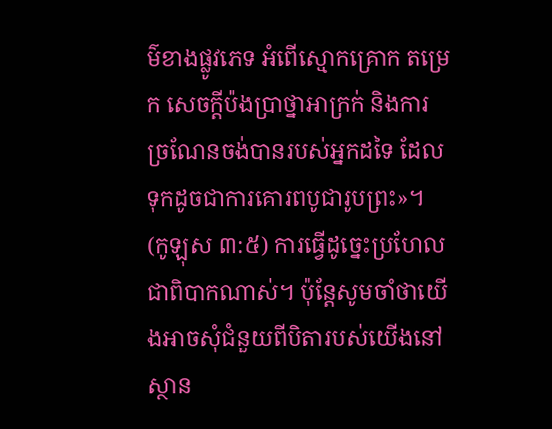ម៌ខាងផ្លូវភេទ អំពើស្មោកគ្រោក តម្រេក សេចក្ដីប៉ងប្រាថ្នាអាក្រក់ និងការច្រណែនចង់បានរបស់អ្នកដទៃ ដែលទុកដូចជាការគោរពបូជារូបព្រះ»។ (កូឡុស ៣:៥) ការធ្វើដូច្នេះប្រហែលជាពិបាកណាស់។ ប៉ុន្ដែសូមចាំថាយើងអាចសុំជំនួយពីបិតារបស់យើងនៅស្ថាន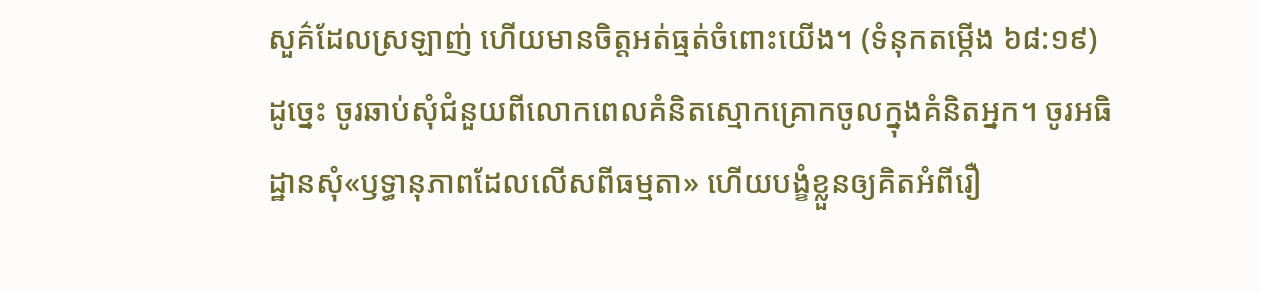សួគ៌ដែលស្រឡាញ់ ហើយមានចិត្ដអត់ធ្មត់ចំពោះយើង។ (ទំនុកតម្កើង ៦៨:១៩) ដូច្នេះ ចូរឆាប់សុំជំនួយពីលោកពេលគំនិតស្មោកគ្រោកចូលក្នុងគំនិតអ្នក។ ចូរអធិដ្ឋានសុំ«ឫទ្ធានុភាពដែលលើសពីធម្មតា» ហើយបង្ខំខ្លួនឲ្យគិតអំពីរឿ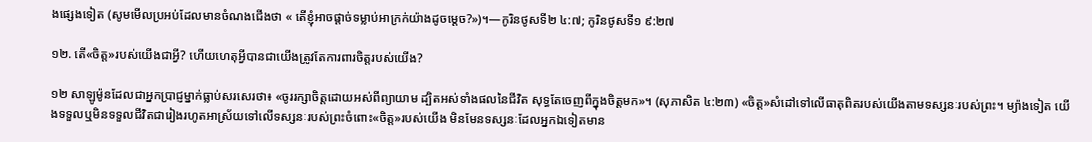ងផ្សេងទៀត (សូមមើលប្រអប់ដែលមានចំណងជើងថា « តើខ្ញុំអាចផ្ដាច់ទម្លាប់អាក្រក់យ៉ាងដូចម្ដេច?»)។—កូរិនថូសទី២ ៤:៧; កូរិនថូសទី១ ៩:២៧

១២. តើ«ចិត្ដ»របស់យើងជាអ្វី? ហើយហេតុអ្វីបានជាយើងត្រូវតែការពារចិត្ដរបស់យើង?

១២ សាឡូម៉ូនដែលជាអ្នកប្រាជ្ញម្នាក់ធ្លាប់សរសេរថា៖ «ចូររក្សាចិត្ដដោយអស់ពីព្យាយាម ដ្បិតអស់ទាំងផលនៃជីវិត សុទ្ធតែចេញពីក្នុងចិត្ដមក»។ (សុភាសិត ៤:២៣) «ចិត្ដ»សំដៅទៅលើធាតុពិតរបស់យើងតាមទស្សនៈរបស់ព្រះ។ ម្យ៉ាងទៀត យើងទទួលឬមិនទទួលជីវិតជារៀងរហូតអាស្រ័យទៅលើទស្សនៈរបស់ព្រះចំពោះ«ចិត្ដ»របស់យើង មិនមែនទស្សនៈដែលអ្នកឯទៀតមាន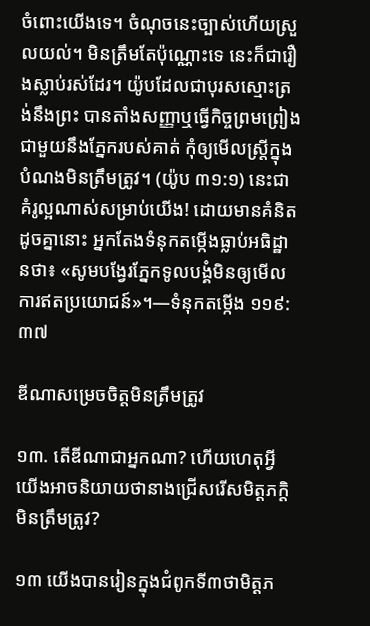ចំពោះយើងទេ។ ចំណុចនេះច្បាស់ហើយស្រួលយល់។ មិនត្រឹមតែប៉ុណ្ណោះទេ នេះក៏ជារឿងស្លាប់រស់ដែរ។ យ៉ូបដែលជាបុរសស្មោះត្រង់នឹងព្រះ បានតាំងសញ្ញាឬធ្វើកិច្ចព្រមព្រៀងជាមួយនឹងភ្នែករបស់គាត់ កុំឲ្យមើលស្ដ្រីក្នុងបំណងមិនត្រឹមត្រូវ។ (យ៉ូប ៣១:១) នេះជាគំរូល្អណាស់សម្រាប់យើង! ដោយមានគំនិតដូចគ្នានោះ អ្នកតែងទំនុកតម្កើងធ្លាប់អធិដ្ឋានថា៖ «សូមបង្វែរភ្នែកទូលបង្គំមិនឲ្យមើលការឥតប្រយោជន៍»។—ទំនុកតម្កើង ១១៩:៣៧

ឌីណាសម្រេចចិត្ដមិនត្រឹមត្រូវ

១៣. តើឌីណាជាអ្នកណា? ហើយហេតុអ្វីយើងអាចនិយាយថានាងជ្រើសរើសមិត្ដភក្ដិមិនត្រឹមត្រូវ?

១៣ យើងបានរៀនក្នុងជំពូកទី៣ថាមិត្ដភ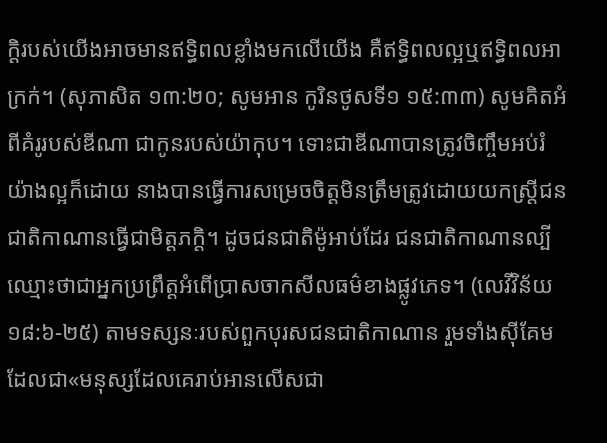ក្ដិរបស់យើងអាចមានឥទ្ធិពលខ្លាំងមកលើយើង គឺឥទ្ធិពលល្អឬឥទ្ធិពលអាក្រក់។ (សុភាសិត ១៣:២០; សូមអាន កូរិនថូសទី១ ១៥:៣៣) សូមគិតអំពីគំរូរបស់ឌីណា ជាកូនរបស់យ៉ាកុប។ ទោះជាឌីណាបានត្រូវចិញ្ចឹមអប់រំយ៉ាងល្អក៏ដោយ នាងបានធ្វើការសម្រេចចិត្ដមិនត្រឹមត្រូវដោយយកស្ដ្រីជនជាតិកាណានធ្វើជាមិត្ដភក្ដិ។ ដូចជនជាតិម៉ូអាប់ដែរ ជនជាតិកាណានល្បីឈ្មោះថាជាអ្នកប្រព្រឹត្ដអំពើប្រាសចាកសីលធម៌ខាងផ្លូវភេទ។ (លេវីវិន័យ ១៨:៦-២៥) តាមទស្សនៈរបស់ពួកបុរសជនជាតិកាណាន រួមទាំងស៊ីគែមដែលជា«មនុស្សដែលគេរាប់អានលើសជា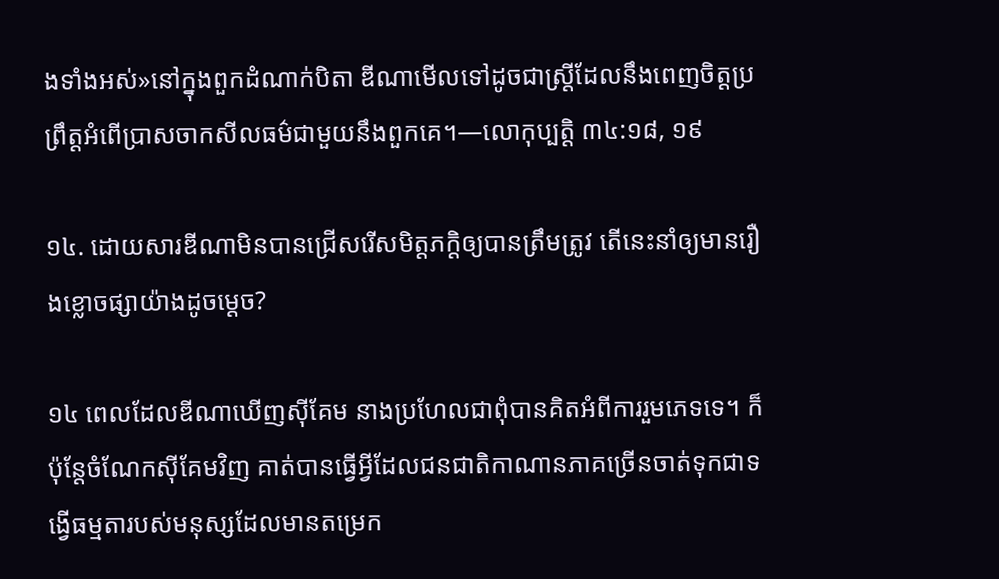ងទាំងអស់»នៅក្នុងពួកដំណាក់បិតា ឌីណាមើលទៅដូចជាស្ដ្រីដែលនឹងពេញចិត្ដប្រព្រឹត្ដអំពើប្រាសចាកសីលធម៌ជាមួយនឹងពួកគេ។—លោកុប្បត្ដិ ៣៤:១៨, ១៩

១៤. ដោយសារឌីណាមិនបានជ្រើសរើសមិត្ដភក្ដិឲ្យបានត្រឹមត្រូវ តើនេះនាំឲ្យមានរឿងខ្លោចផ្សាយ៉ាងដូចម្ដេច?

១៤ ពេលដែលឌីណាឃើញស៊ីគែម នាងប្រហែលជាពុំបានគិតអំពីការរួមភេទទេ។ ក៏ប៉ុន្ដែចំណែកស៊ីគែមវិញ គាត់បានធ្វើអ្វីដែលជនជាតិកាណានភាគច្រើនចាត់ទុកជាទង្វើធម្មតារបស់មនុស្សដែលមានតម្រេក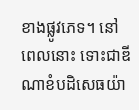ខាងផ្លូវភេទ។ នៅពេលនោះ ទោះជាឌីណាខំបដិសេធយ៉ា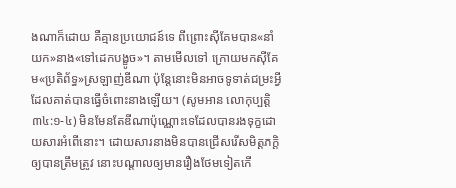ងណាក៏ដោយ គឺគ្មានប្រយោជន៍ទេ ពីព្រោះស៊ីគែមបាន«នាំយក»នាង«ទៅដេកបង្ខូច»។ តាមមើលទៅ ក្រោយមកស៊ីគែម«ប្រតិព័ទ្ធ»ស្រឡាញ់ឌីណា ប៉ុន្ដែនោះមិនអាចទូទាត់ជម្រះអ្វីដែលគាត់បានធ្វើចំពោះនាងឡើយ។ (សូមអាន លោកុប្បត្ដិ ៣៤:១-៤) មិនមែនតែឌីណាប៉ុណ្ណោះទេដែលបានរងទុក្ខដោយសារអំពើនោះ។ ដោយសារនាងមិនបានជ្រើសរើសមិត្ដភក្ដិឲ្យបានត្រឹមត្រូវ នោះបណ្ដាលឲ្យមានរឿងថែមទៀតកើ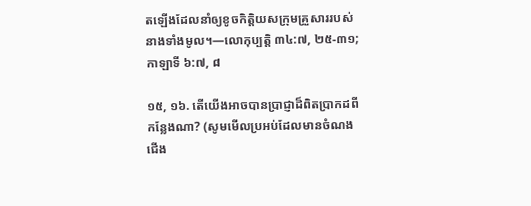តឡើងដែលនាំឲ្យខូចកិត្ដិយសក្រុមគ្រួសាររបស់នាងទាំងមូល។—លោកុប្បត្ដិ ៣៤:៧, ២៥-៣១; កាឡាទី ៦:៧, ៨

១៥, ១៦. តើយើងអាចបានប្រាជ្ញាដ៏ពិតប្រាកដពីកន្លែងណា? (សូមមើលប្រអប់ដែលមានចំណងជើង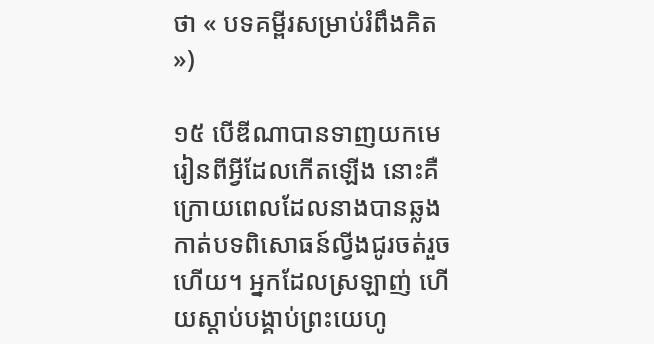ថា « បទគម្ពីរសម្រាប់រំពឹងគិត»)

១៥ បើឌីណាបានទាញយកមេរៀនពីអ្វីដែលកើតឡើង នោះគឺក្រោយពេលដែលនាងបានឆ្លងកាត់បទពិសោធន៍ល្វីងជូរចត់រួចហើយ។ អ្នកដែលស្រឡាញ់ ហើយស្តាប់បង្គាប់ព្រះយេហូ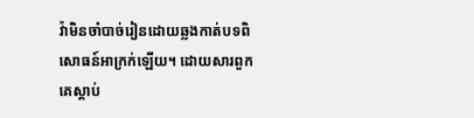វ៉ាមិនចាំបាច់រៀនដោយឆ្លងកាត់បទពិសោធន៍អាក្រក់ឡើយ។ ដោយសារពួកគេស្តាប់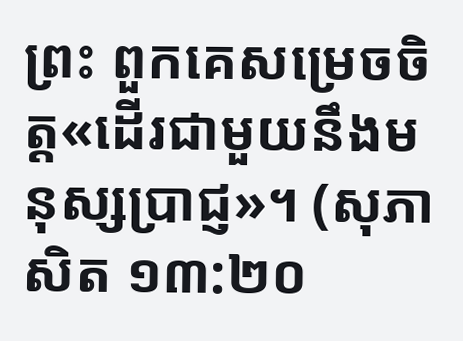ព្រះ ពួកគេសម្រេចចិត្ដ«ដើរជាមួយនឹងមនុស្សប្រាជ្ញ»។ (សុភាសិត ១៣:២០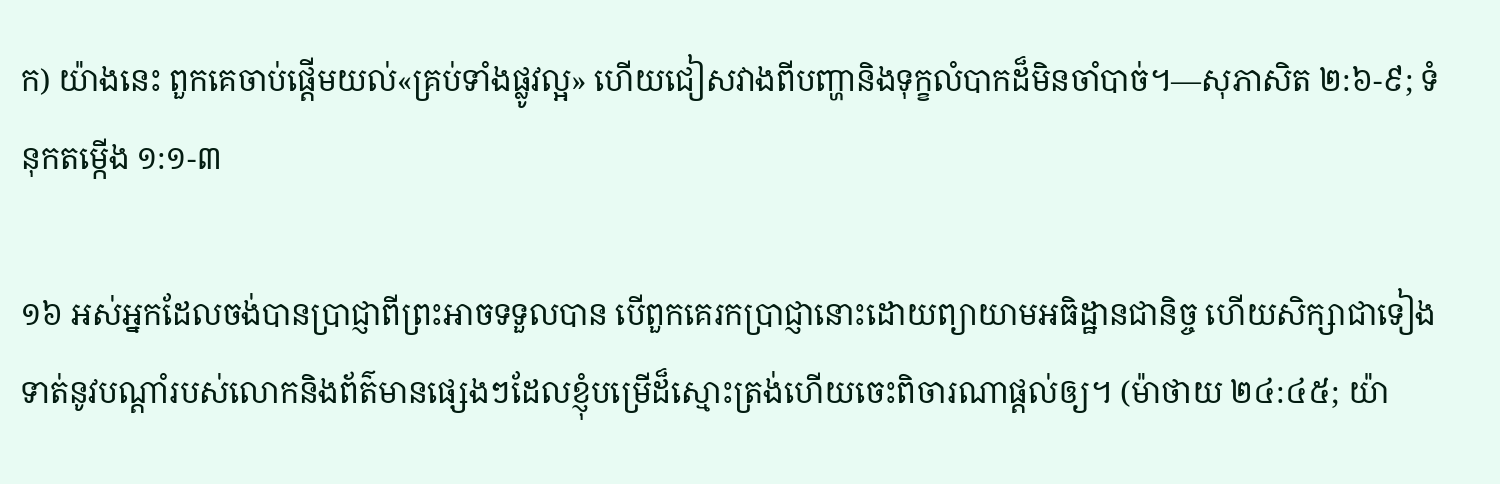ក) យ៉ាងនេះ ពួកគេចាប់ផ្ដើមយល់«គ្រប់ទាំងផ្លូវល្អ» ហើយជៀសវាងពីបញ្ហានិងទុក្ខលំបាកដ៏មិនចាំបាច់។—សុភាសិត ២:៦-៩; ទំនុកតម្កើង ១:១-៣

១៦ អស់អ្នកដែលចង់បានប្រាជ្ញាពីព្រះអាចទទួលបាន បើពួកគេរកប្រាជ្ញានោះដោយព្យាយាមអធិដ្ឋានជានិច្ច ហើយសិក្សាជាទៀងទាត់នូវបណ្ដាំរបស់លោកនិងព័ត៌មានផ្សេងៗដែលខ្ញុំបម្រើដ៏ស្មោះត្រង់ហើយចេះពិចារណាផ្ដល់ឲ្យ។ (ម៉ាថាយ ២៤:៤៥; យ៉ា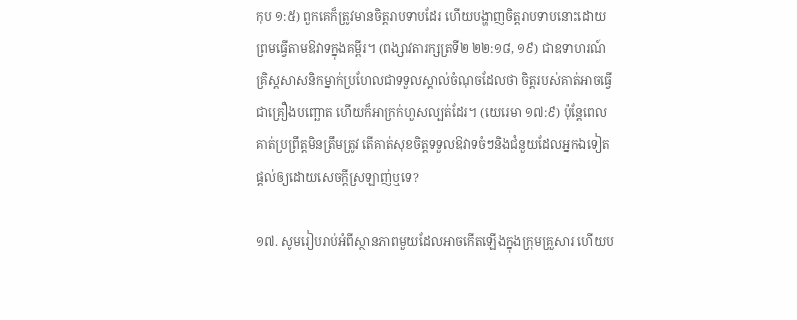កុប ១:៥) ពួកគេក៏ត្រូវមានចិត្ដរាបទាបដែរ ហើយបង្ហាញចិត្ដរាបទាបនោះដោយព្រមធ្វើតាមឱវាទក្នុងគម្ពីរ។ (ពង្សាវតារក្សត្រទី២ ២២:១៨, ១៩) ជាឧទាហរណ៍ គ្រិស្ដសាសនិកម្នាក់ប្រហែលជាទទួលស្គាល់ចំណុចដែលថា ចិត្ដរបស់គាត់អាចធ្វើជាគ្រឿងបញ្ឆោត ហើយក៏អាក្រក់ហួសល្បត់ដែរ។ (យេរេមា ១៧:៩) ប៉ុន្ដែពេលគាត់ប្រព្រឹត្ដមិនត្រឹមត្រូវ តើគាត់សុខចិត្ដទទួលឱវាទចំៗនិងជំនួយដែលអ្នកឯទៀតផ្ដល់ឲ្យដោយសេចក្ដីស្រឡាញ់ឬទេ?

១៧. សូមរៀបរាប់អំពីស្ថានភាពមួយដែលអាចកើតឡើងក្នុងក្រុមគ្រួសារ ហើយប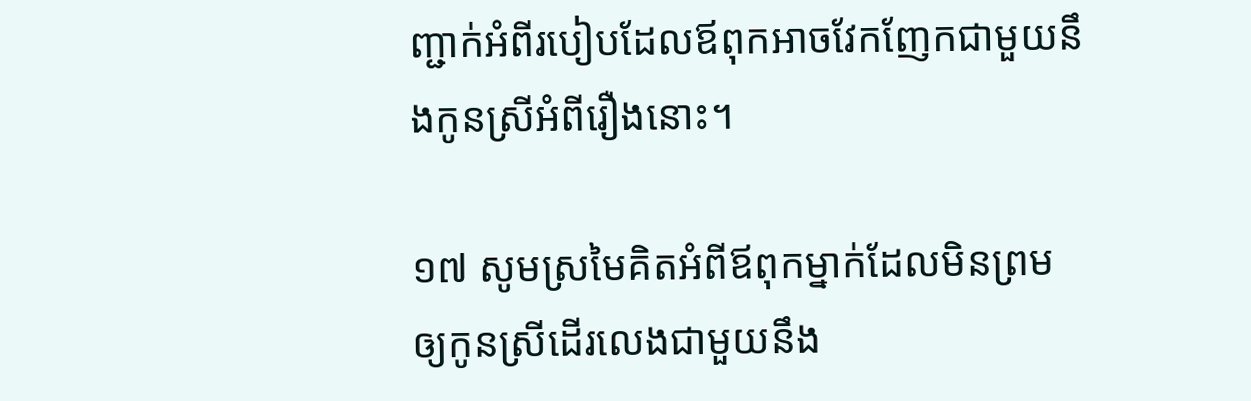ញ្ជាក់អំពីរបៀបដែលឪពុកអាចវែកញែកជាមួយនឹងកូនស្រីអំពីរឿងនោះ។

១៧ សូមស្រមៃគិតអំពីឪពុកម្នាក់ដែលមិនព្រមឲ្យកូនស្រីដើរលេងជាមួយនឹង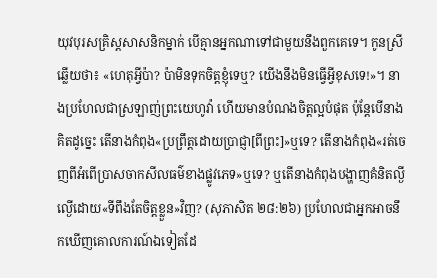យុវបុរសគ្រិស្ដសាសនិកម្នាក់ បើគ្មានអ្នកណាទៅជាមួយនឹងពួកគេទេ។ កូនស្រីឆ្លើយថា៖ «ហេតុអ្វីប៉ា? ប៉ាមិនទុកចិត្ដខ្ញុំទេឬ? យើងនឹងមិនធ្វើអ្វីខុសទេ!»។ នាងប្រហែលជាស្រឡាញ់ព្រះយេហូវ៉ា ហើយមានបំណងចិត្ដល្អបំផុត ប៉ុន្ដែបើនាងគិតដូច្នេះ តើនាងកំពុង«ប្រព្រឹត្ដដោយប្រាជ្ញា[ពីព្រះ]»ឬទេ? តើនាងកំពុង«រត់ចេញពីអំពើប្រាសចាកសីលធម៌ខាងផ្លូវភេទ»ឬទេ? ឬតើនាងកំពុងបង្ហាញគំនិតល្ងីល្ងើដោយ«ទីពឹងតែចិត្ដខ្លួន»វិញ? (សុភាសិត ២៨:២៦) ប្រហែលជាអ្នកអាចនឹកឃើញគោលការណ៍ឯទៀតដែ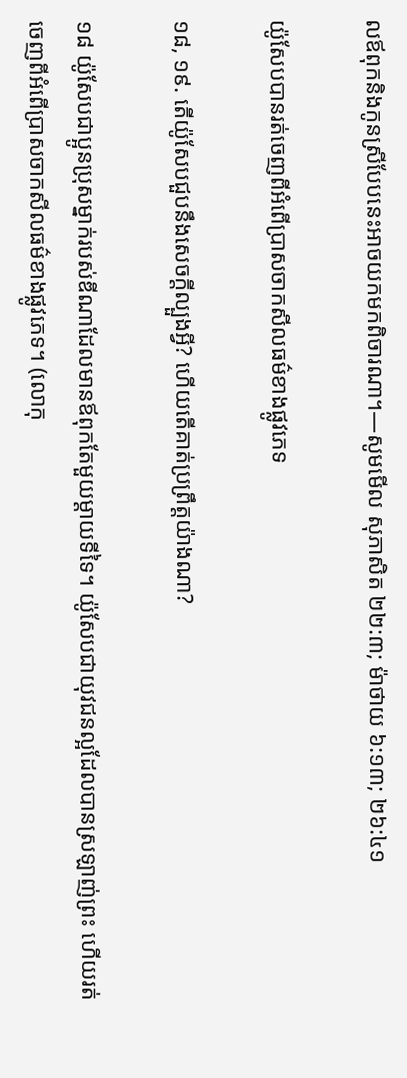លឪពុកនិងកូនស្រីបែបនេះអាចយកមកពិចារណា។—សូមមើល សុភាសិត ២២:៣; ម៉ាថាយ ៦:១៣; ២៦:៤១

យ៉ូសែបបានរត់ចេញពីអំពើប្រាសចាកសីលធម៌ខាងផ្លូវភេទ

១៨, ១៩. តើយ៉ូសែបជួបនឹងសេចក្ដីល្បួងអ្វី? ហើយតើគាត់ប្រព្រឹត្ដយ៉ាងណា?

១៨ យ៉ូសែបជាប្អូនប្រុសម្នាក់របស់ឌីណាដែលមានឪពុកតែមួយម្ដាយទីទៃ។ យ៉ូសែបជាយុវជនល្អដែលបានស្រឡាញ់ព្រះ ហើយរត់ចេញពីអំពើប្រាសចាកសីលធម៌ខាងផ្លូវភេទ។ (លោកុ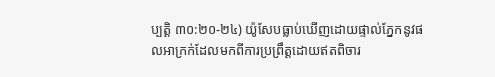ប្បត្ដិ ៣០:២០-២៤) យ៉ូសែបធ្លាប់ឃើញដោយផ្ទាល់ភ្នែកនូវផលអាក្រក់ដែលមកពីការប្រព្រឹត្ដដោយឥតពិចារ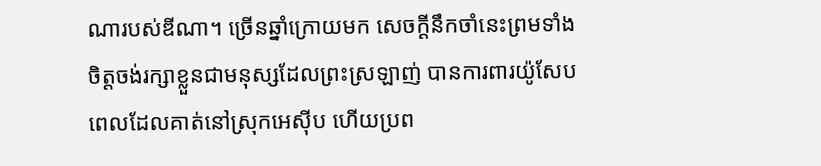ណារបស់ឌីណា។ ច្រើនឆ្នាំក្រោយមក សេចក្ដីនឹកចាំនេះព្រមទាំងចិត្ដចង់រក្សាខ្លួនជាមនុស្សដែលព្រះស្រឡាញ់ បានការពារយ៉ូសែបពេលដែលគាត់នៅស្រុកអេស៊ីប ហើយប្រព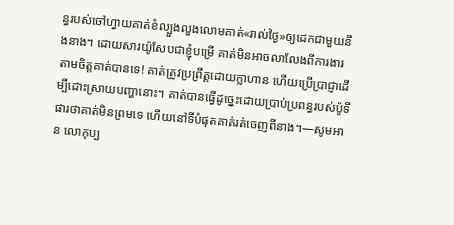ន្ធរបស់ចៅហ្វាយគាត់ខំល្បួងលួងលោមគាត់«រាល់ថ្ងៃ»ឲ្យដេកជាមួយនឹងនាង។ ដោយសារយ៉ូសែបជាខ្ញុំបម្រើ គាត់មិនអាចលាលែងពីការងារតាមចិត្ដគាត់បានទេ! គាត់ត្រូវប្រព្រឹត្ដដោយក្លាហាន ហើយប្រើប្រាជ្ញាដើម្បីដោះស្រាយបញ្ហានោះ។ គាត់បានធ្វើដូច្នេះដោយប្រាប់ប្រពន្ធរបស់ប៉ូទីផារថាគាត់មិនព្រមទេ ហើយនៅទីបំផុតគាត់រត់ចេញពីនាង។—សូមអាន លោកុប្ប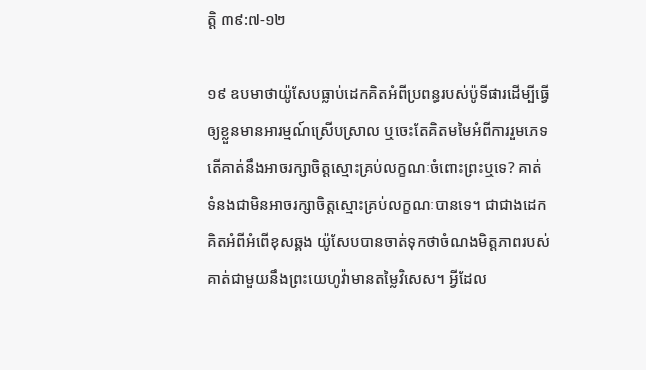ត្ដិ ៣៩:៧-១២

១៩ ឧបមាថាយ៉ូសែបធ្លាប់ដេកគិតអំពីប្រពន្ធរបស់ប៉ូទីផារដើម្បីធ្វើឲ្យខ្លួនមានអារម្មណ៍ស្រើបស្រាល ឬចេះតែគិតមមៃអំពីការរួមភេទ តើគាត់នឹងអាចរក្សាចិត្ដស្មោះគ្រប់លក្ខណៈចំពោះព្រះឬទេ? គាត់ទំនងជាមិនអាចរក្សាចិត្ដស្មោះគ្រប់លក្ខណៈបានទេ។ ជាជាងដេកគិតអំពីអំពើខុសឆ្គង យ៉ូសែបបានចាត់ទុកថាចំណងមិត្ដភាពរបស់គាត់ជាមួយនឹងព្រះយេហូវ៉ាមានតម្លៃវិសេស។ អ្វីដែល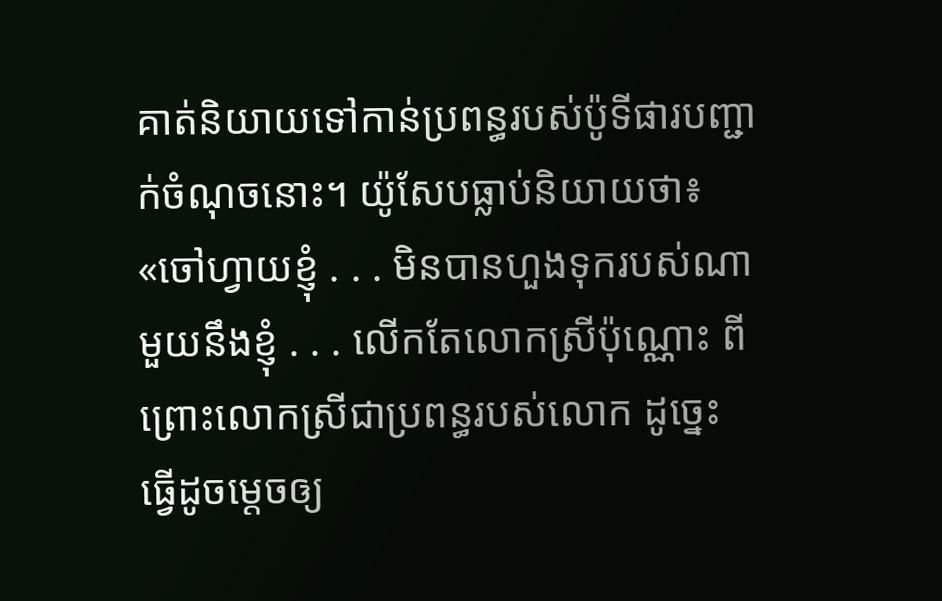គាត់និយាយទៅកាន់ប្រពន្ធរបស់ប៉ូទីផារបញ្ជាក់ចំណុចនោះ។ យ៉ូសែបធ្លាប់និយាយថា៖ «ចៅហ្វាយខ្ញុំ . . . មិនបានហួងទុករបស់ណាមួយនឹងខ្ញុំ . . . លើកតែលោកស្រីប៉ុណ្ណោះ ពីព្រោះលោកស្រីជាប្រពន្ធរបស់លោក ដូច្នេះ ធ្វើដូចម្ដេចឲ្យ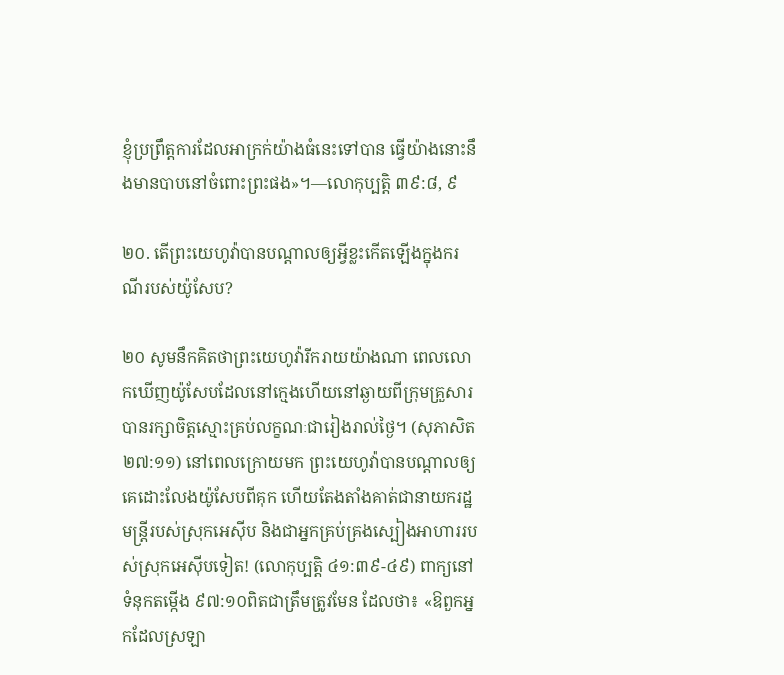ខ្ញុំប្រព្រឹត្ដការដែលអាក្រក់យ៉ាងធំនេះទៅបាន ធ្វើយ៉ាងនោះនឹងមានបាបនៅចំពោះព្រះផង»។—លោកុប្បត្ដិ ៣៩:៨, ៩

២០. តើព្រះយេហូវ៉ាបានបណ្ដាលឲ្យអ្វីខ្លះកើតឡើងក្នុងករណីរបស់យ៉ូសែប?

២០ សូមនឹកគិតថាព្រះយេហូវ៉ារីករាយយ៉ាងណា ពេលលោកឃើញយ៉ូសែបដែលនៅក្មេងហើយនៅឆ្ងាយពីក្រុមគ្រួសារ បានរក្សាចិត្ដស្មោះគ្រប់លក្ខណៈជារៀងរាល់ថ្ងៃ។ (សុភាសិត ២៧:១១) នៅពេលក្រោយមក ព្រះយេហូវ៉ាបានបណ្ដាលឲ្យគេដោះលែងយ៉ូសែបពីគុក ហើយតែងតាំងគាត់ជានាយករដ្ឋមន្ដ្រីរបស់ស្រុកអេស៊ីប និងជាអ្នកគ្រប់គ្រងស្បៀងអាហាររបស់ស្រុកអេស៊ីបទៀត! (លោកុប្បត្ដិ ៤១:៣៩-៤៩) ពាក្យនៅទំនុកតម្កើង ៩៧:១០ពិតជាត្រឹមត្រូវមែន ដែលថា៖ «ឱពួកអ្នកដែលស្រឡា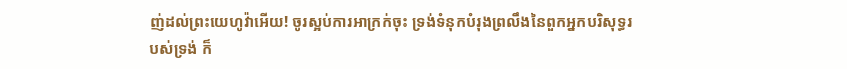ញ់ដល់ព្រះយេហូវ៉ាអើយ! ចូរស្អប់ការអាក្រក់ចុះ ទ្រង់ទំនុកបំរុងព្រលឹងនៃពួកអ្នកបរិសុទ្ធរបស់ទ្រង់ ក៏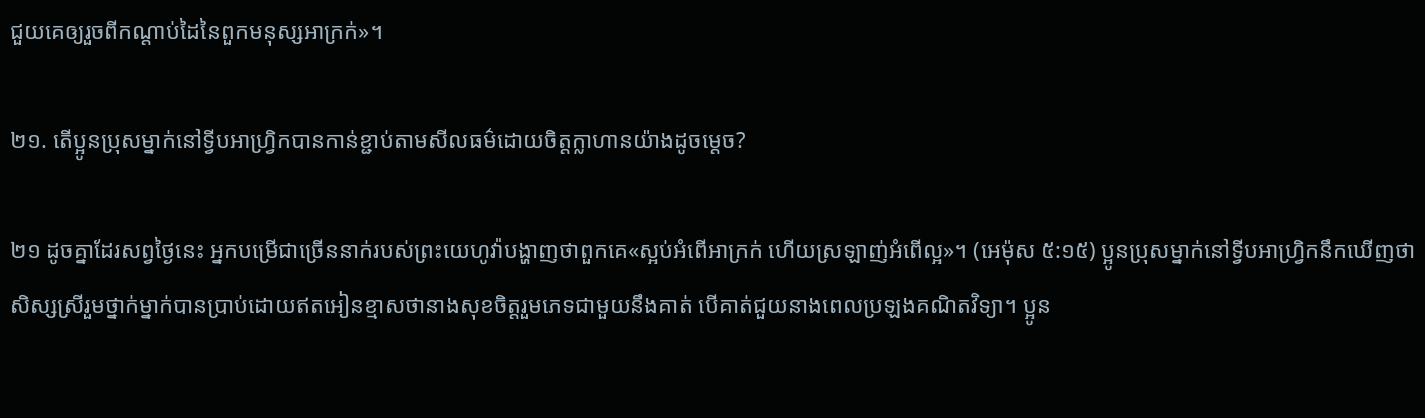ជួយគេឲ្យរួចពីកណ្ដាប់ដៃនៃពួកមនុស្សអាក្រក់»។

២១. តើប្អូនប្រុសម្នាក់នៅទ្វីបអាហ្វ្រិកបានកាន់ខ្ជាប់តាមសីលធម៌ដោយចិត្ដក្លាហានយ៉ាងដូចម្ដេច?

២១ ដូចគ្នាដែរសព្វថ្ងៃនេះ អ្នកបម្រើជាច្រើននាក់របស់ព្រះយេហូវ៉ាបង្ហាញថាពួកគេ«ស្អប់អំពើអាក្រក់ ហើយស្រឡាញ់អំពើល្អ»។ (អេម៉ុស ៥:១៥) ប្អូនប្រុសម្នាក់នៅទ្វីបអាហ្វ្រិកនឹកឃើញថា សិស្សស្រីរួមថ្នាក់ម្នាក់បានប្រាប់ដោយឥតអៀនខ្មាសថានាងសុខចិត្ដរួមភេទជាមួយនឹងគាត់ បើគាត់ជួយនាងពេលប្រឡងគណិតវិទ្យា។ ប្អូន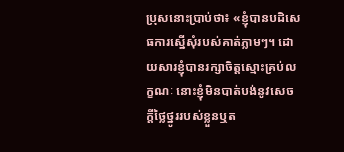ប្រុសនោះប្រាប់ថា៖ «ខ្ញុំបានបដិសេធការស្នើសុំរបស់គាត់ភ្លាមៗ។ ដោយសារខ្ញុំបានរក្សាចិត្ដស្មោះគ្រប់លក្ខណៈ នោះខ្ញុំមិនបាត់បង់នូវសេចក្ដីថ្លៃថ្នូររបស់ខ្លួនឬត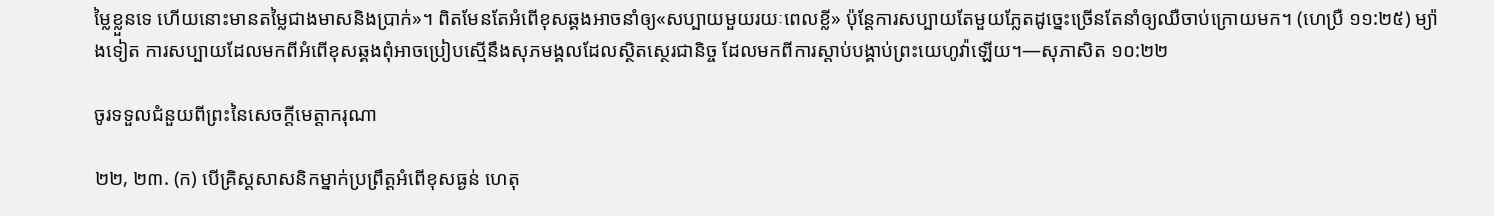ម្លៃខ្លួនទេ ហើយនោះមានតម្លៃជាងមាសនិងប្រាក់»។ ពិតមែនតែអំពើខុសឆ្គងអាចនាំឲ្យ«សប្បាយមួយរយៈពេលខ្លី» ប៉ុន្ដែការសប្បាយតែមួយភ្លែតដូច្នេះច្រើនតែនាំឲ្យឈឺចាប់ក្រោយមក។ (ហេប្រឺ ១១:២៥) ម្យ៉ាងទៀត ការសប្បាយដែលមកពីអំពើខុសឆ្គងពុំអាចប្រៀបស្មើនឹងសុភមង្គលដែលស្ថិតស្ថេរជានិច្ច ដែលមកពីការស្តាប់បង្គាប់ព្រះយេហូវ៉ាឡើយ។—សុភាសិត ១០:២២

ចូរទទួលជំនួយពីព្រះនៃសេចក្ដីមេត្ដាករុណា

២២, ២៣. (ក) បើគ្រិស្ដសាសនិកម្នាក់ប្រព្រឹត្ដអំពើខុសធ្ងន់ ហេតុ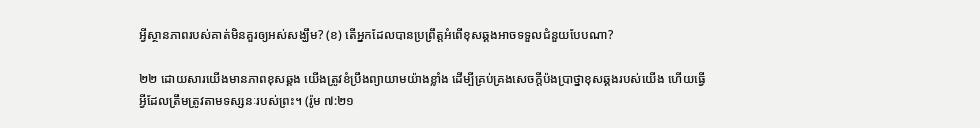អ្វីស្ថានភាពរបស់គាត់មិនគួរឲ្យអស់សង្ឃឹម? (ខ) តើអ្នកដែលបានប្រព្រឹត្ដអំពើខុសឆ្គងអាចទទួលជំនួយបែបណា?

២២ ដោយសារយើងមានភាពខុសឆ្គង យើងត្រូវខំប្រឹងព្យាយាមយ៉ាងខ្លាំង ដើម្បីគ្រប់គ្រងសេចក្ដីប៉ងប្រាថ្នាខុសឆ្គងរបស់យើង ហើយធ្វើអ្វីដែលត្រឹមត្រូវតាមទស្សនៈរបស់ព្រះ។ (រ៉ូម ៧:២១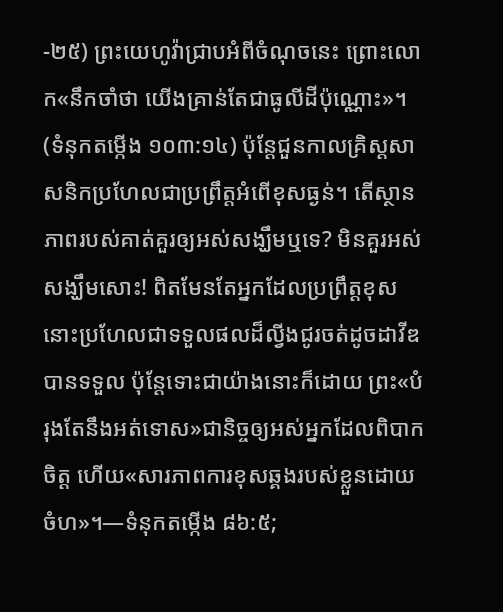-២៥) ព្រះយេហូវ៉ាជ្រាបអំពីចំណុចនេះ ព្រោះលោក«នឹកចាំថា យើងគ្រាន់តែជាធូលីដីប៉ុណ្ណោះ»។ (ទំនុកតម្កើង ១០៣:១៤) ប៉ុន្ដែជួនកាលគ្រិស្ដសាសនិកប្រហែលជាប្រព្រឹត្ដអំពើខុសធ្ងន់។ តើស្ថានភាពរបស់គាត់គួរឲ្យអស់សង្ឃឹមឬទេ? មិនគួរអស់សង្ឃឹមសោះ! ពិតមែនតែអ្នកដែលប្រព្រឹត្ដខុសនោះប្រហែលជាទទួលផលដ៏ល្វីងជូរចត់ដូចដាវីឌបានទទួល ប៉ុន្ដែទោះជាយ៉ាងនោះក៏ដោយ ព្រះ«បំរុងតែនឹងអត់ទោស»ជានិច្ចឲ្យអស់អ្នកដែលពិបាកចិត្ដ ហើយ«សារភាពការខុសឆ្គងរបស់ខ្លួនដោយចំហ»។—ទំនុកតម្កើង ៨៦:៥;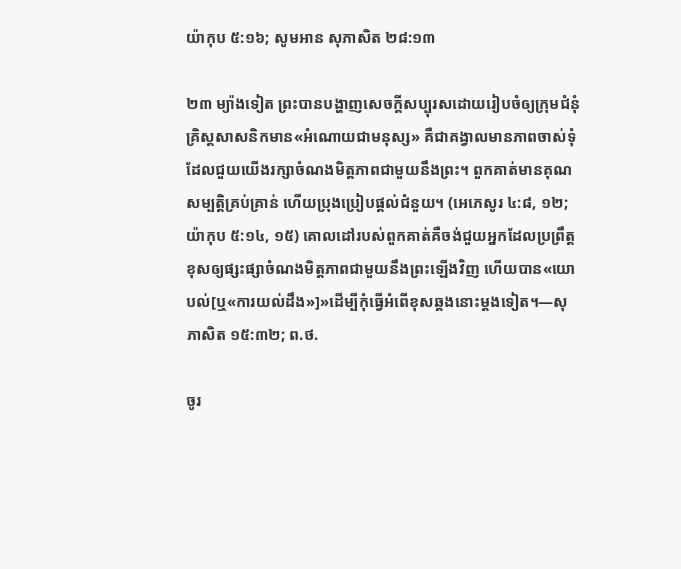យ៉ាកុប ៥:១៦; សូមអាន សុភាសិត ២៨:១៣

២៣ ម្យ៉ាងទៀត ព្រះបានបង្ហាញសេចក្ដីសប្បុរសដោយរៀបចំឲ្យក្រុមជំនុំគ្រិស្ដសាសនិកមាន«អំណោយជាមនុស្ស» គឺជាគង្វាលមានភាពចាស់ទុំដែលជួយយើងរក្សាចំណងមិត្ដភាពជាមួយនឹងព្រះ។ ពួកគាត់មានគុណសម្បត្ដិគ្រប់គ្រាន់ ហើយប្រុងប្រៀបផ្ដល់ជំនួយ។ (អេភេសូរ ៤:៨, ១២; យ៉ាកុប ៥:១៤, ១៥) គោលដៅរបស់ពួកគាត់គឺចង់ជួយអ្នកដែលប្រព្រឹត្ដខុសឲ្យផ្សះផ្សាចំណងមិត្ដភាពជាមួយនឹងព្រះឡើងវិញ ហើយបាន«យោបល់[ឬ«ការយល់ដឹង»]»ដើម្បីកុំធ្វើអំពើខុសឆ្គងនោះម្ដងទៀត។—សុភាសិត ១៥:៣២; ព.ថ.

ចូរ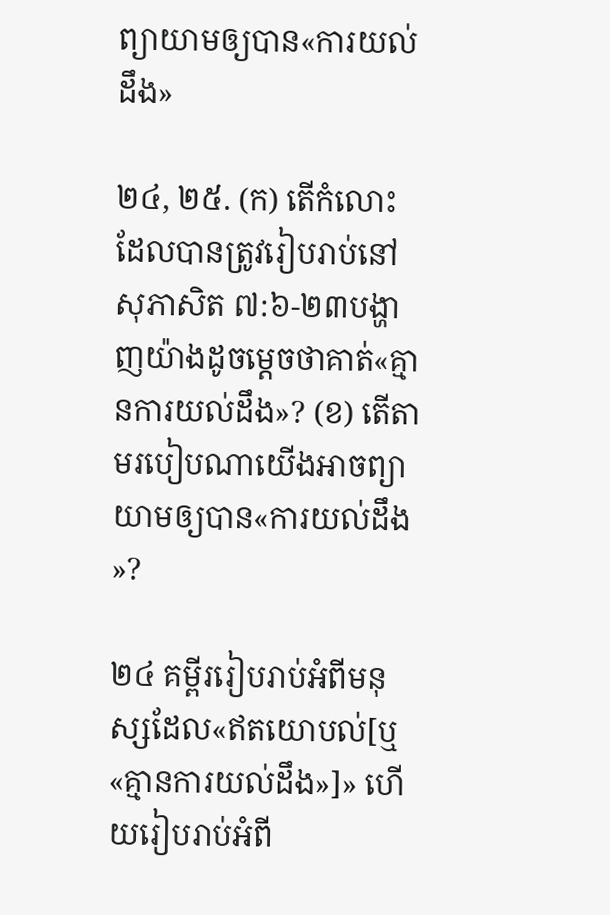ព្យាយាមឲ្យបាន«ការយល់ដឹង»

២៤, ២៥. (ក) តើកំលោះដែលបានត្រូវរៀបរាប់នៅសុភាសិត ៧:៦-២៣បង្ហាញយ៉ាងដូចម្ដេចថាគាត់«គ្មានការយល់ដឹង»? (ខ) តើតាមរបៀបណាយើងអាចព្យាយាមឲ្យបាន«ការយល់ដឹង»?

២៤ គម្ពីររៀបរាប់អំពីមនុស្សដែល«ឥតយោបល់[ឬ«គ្មានការយល់ដឹង»]» ហើយរៀបរាប់អំពី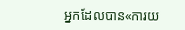អ្នកដែលបាន«ការយ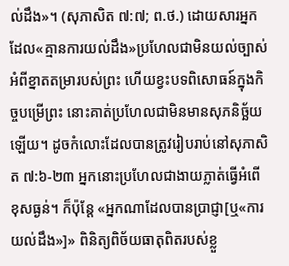ល់ដឹង»។ (សុភាសិត ៧:៧; ព.ថ.) ដោយសារអ្នកដែល«គ្មានការយល់ដឹង»ប្រហែលជាមិនយល់ច្បាស់អំពីខ្នាតតម្រារបស់ព្រះ ហើយខ្វះបទពិសោធន៍ក្នុងកិច្ចបម្រើព្រះ នោះគាត់ប្រហែលជាមិនមានសុភនិច្ឆ័យឡើយ។ ដូចកំលោះដែលបានត្រូវរៀបរាប់នៅសុភាសិត ៧:៦-២៣ អ្នកនោះប្រហែលជាងាយភ្លាត់ធ្វើអំពើខុសធ្ងន់។ ក៏ប៉ុន្ដែ «អ្នកណាដែលបានប្រាជ្ញា[ឬ«ការយល់ដឹង»]» ពិនិត្យពិច័យធាតុពិតរបស់ខ្លួ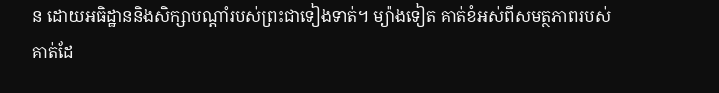ន ដោយអធិដ្ឋាននិងសិក្សាបណ្ដាំរបស់ព្រះជាទៀងទាត់។ ម្យ៉ាងទៀត គាត់ខំអស់ពីសមត្ថភាពរបស់គាត់ដែ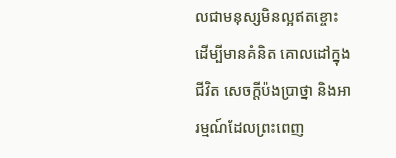លជាមនុស្សមិនល្អឥតខ្ចោះ ដើម្បីមានគំនិត គោលដៅក្នុងជីវិត សេចក្ដីប៉ងប្រាថ្នា និងអារម្មណ៍ដែលព្រះពេញ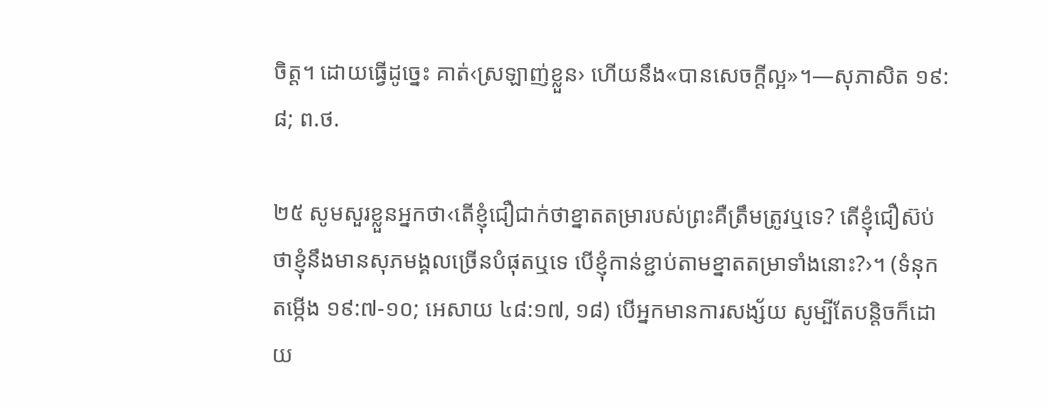ចិត្ដ។ ដោយធ្វើដូច្នេះ គាត់‹ស្រឡាញ់ខ្លួន› ហើយនឹង«បានសេចក្ដីល្អ»។—សុភាសិត ១៩:៨; ព.ថ.

២៥ សូមសួរខ្លួនអ្នកថា‹តើខ្ញុំជឿជាក់ថាខ្នាតតម្រារបស់ព្រះគឺត្រឹមត្រូវឬទេ? តើខ្ញុំជឿស៊ប់ថាខ្ញុំនឹងមានសុភមង្គលច្រើនបំផុតឬទេ បើខ្ញុំកាន់ខ្ជាប់តាមខ្នាតតម្រាទាំងនោះ?›។ (ទំនុកតម្កើង ១៩:៧-១០; អេសាយ ៤៨:១៧, ១៨) បើអ្នកមានការសង្ស័យ សូម្បីតែបន្ដិចក៏ដោយ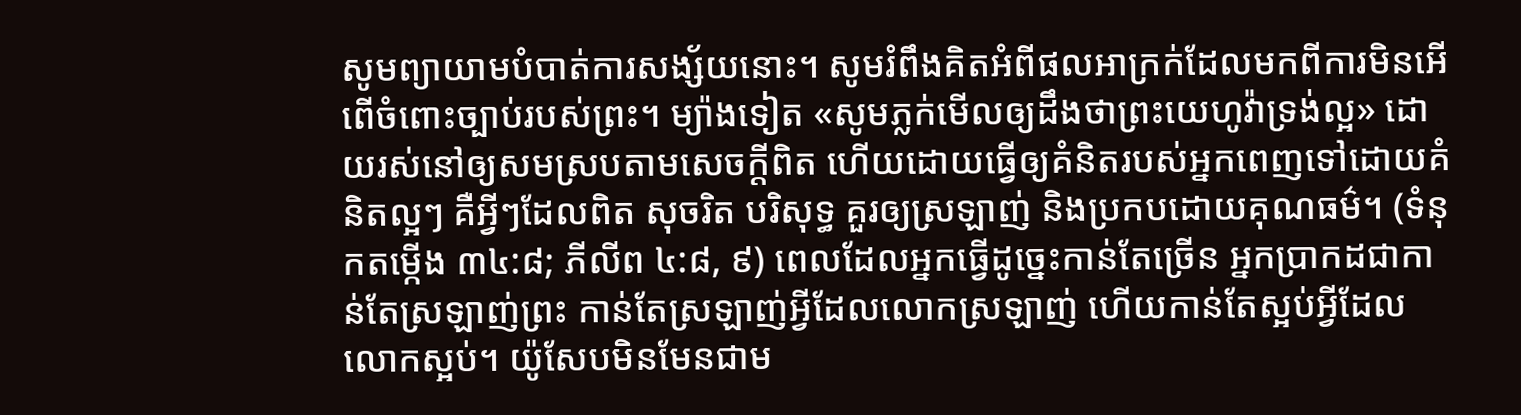សូមព្យាយាមបំបាត់ការសង្ស័យនោះ។ សូមរំពឹងគិតអំពីផលអាក្រក់ដែលមកពីការមិនអើពើចំពោះច្បាប់របស់ព្រះ។ ម្យ៉ាងទៀត «សូមភ្លក់មើលឲ្យដឹងថាព្រះយេហូវ៉ាទ្រង់ល្អ» ដោយរស់នៅឲ្យសមស្របតាមសេចក្ដីពិត ហើយដោយធ្វើឲ្យគំនិតរបស់អ្នកពេញទៅដោយគំនិតល្អៗ គឺអ្វីៗដែលពិត សុចរិត បរិសុទ្ធ គួរឲ្យស្រឡាញ់ និងប្រកបដោយគុណធម៌។ (ទំនុកតម្កើង ៣៤:៨; ភីលីព ៤:៨, ៩) ពេលដែលអ្នកធ្វើដូច្នេះកាន់តែច្រើន អ្នកប្រាកដជាកាន់តែស្រឡាញ់ព្រះ កាន់តែស្រឡាញ់អ្វីដែលលោកស្រឡាញ់ ហើយកាន់តែស្អប់អ្វីដែលលោកស្អប់។ យ៉ូសែបមិនមែនជាម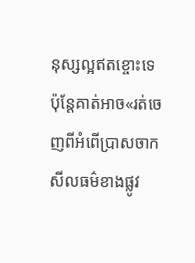នុស្សល្អឥតខ្ចោះទេ ប៉ុន្ដែគាត់អាច«រត់ចេញពីអំពើប្រាសចាកសីលធម៌ខាងផ្លូវ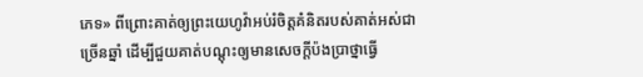ភេទ» ពីព្រោះគាត់ឲ្យព្រះយេហូវ៉ាអប់រំចិត្ដគំនិតរបស់គាត់អស់ជាច្រើនឆ្នាំ ដើម្បីជួយគាត់បណ្ដុះឲ្យមានសេចក្ដីប៉ងប្រាថ្នាធ្វើ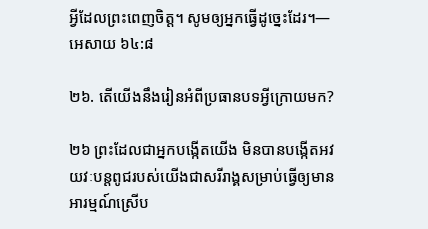អ្វីដែលព្រះពេញចិត្ដ។ សូមឲ្យអ្នកធ្វើដូច្នេះដែរ។—អេសាយ ៦៤:៨

២៦. តើយើងនឹងរៀនអំពីប្រធានបទអ្វីក្រោយមក?

២៦ ព្រះដែលជាអ្នកបង្កើតយើង មិនបានបង្កើតអវយវៈបន្ដពូជរបស់យើងជាសរីរាង្គសម្រាប់ធ្វើឲ្យមានអារម្មណ៍ស្រើប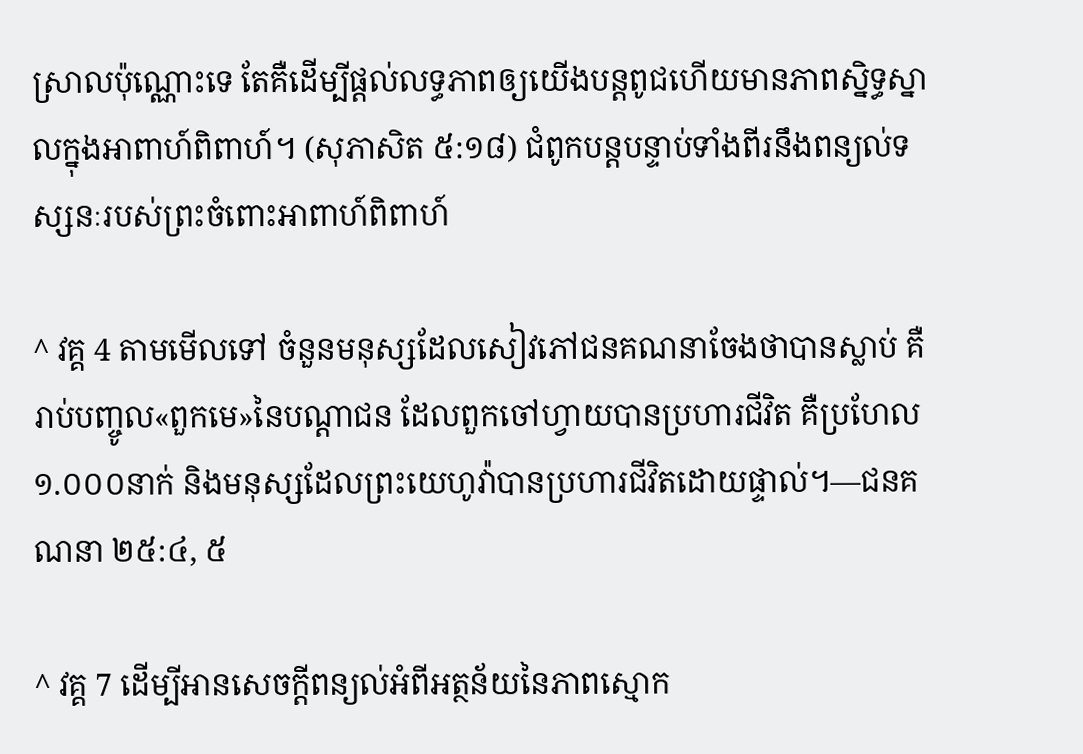ស្រាលប៉ុណ្ណោះទេ តែគឺដើម្បីផ្ដល់លទ្ធភាពឲ្យយើងបន្ដពូជហើយមានភាពស្និទ្ធស្នាលក្នុងអាពាហ៍ពិពាហ៍។ (សុភាសិត ៥:១៨) ជំពូកបន្ដបន្ទាប់ទាំងពីរនឹងពន្យល់ទស្សនៈរបស់ព្រះចំពោះអាពាហ៍ពិពាហ៍

^ វគ្គ 4 តាមមើលទៅ ចំនួនមនុស្សដែលសៀវភៅជនគណនាចែងថាបានស្លាប់ គឺរាប់បញ្ចូល«ពួកមេ»នៃបណ្ដាជន ដែលពួកចៅហ្វាយបានប្រហារជីវិត គឺប្រហែល១.០០០នាក់ និងមនុស្សដែលព្រះយេហូវ៉ាបានប្រហារជីវិតដោយផ្ទាល់។—ជនគណនា ២៥:៤, ៥

^ វគ្គ 7 ដើម្បីអានសេចក្ដីពន្យល់អំពីអត្ថន័យនៃភាពស្មោក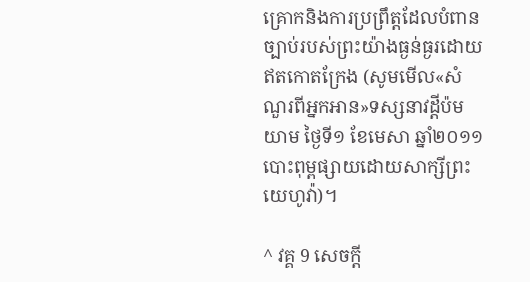គ្រោកនិងការប្រព្រឹត្ដដែលបំពានច្បាប់របស់ព្រះយ៉ាងធ្ងន់ធ្ងរដោយឥតកោតក្រែង (សូមមើល«សំណួរពីអ្នកអាន»ទស្សនាវដ្ដីប៉មយាម ថ្ងៃទី១ ខែមេសា ឆ្នាំ២០១១ បោះពុម្ពផ្សាយដោយសាក្សីព្រះយេហូវ៉ា)។

^ វគ្គ 9 សេចក្ដី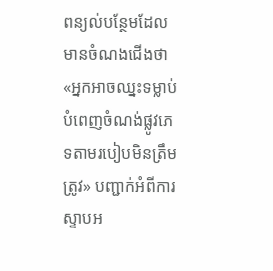ពន្យល់បន្ថែមដែលមានចំណងជើងថា «អ្នកអាចឈ្នះទម្លាប់បំពេញចំណង់ផ្លូវភេទតាមរបៀបមិនត្រឹមត្រូវ» បញ្ជាក់អំពីការស្ទាបអ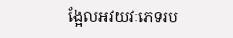ង្អែលអវយវៈភេទរប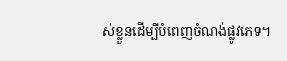ស់ខ្លួនដើម្បីបំពេញចំណង់ផ្លូវភេទ។